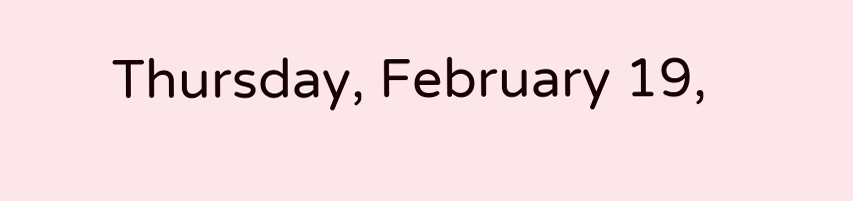Thursday, February 19,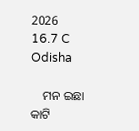2026
16.7 C
Odisha

    ମନ ଇଛା କାଟି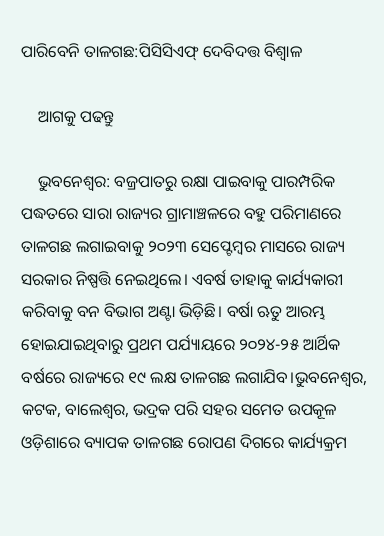ପାରିବେନି ତାଳଗଛ:ପିସିସିଏଫ୍‌ ଦେବିଦତ୍ତ ବିଶ୍ବାଳ

    ଆଗକୁ ପଢନ୍ତୁ

    ଭୁବନେଶ୍ବର: ବଜ୍ରପାତରୁ ରକ୍ଷା ପାଇବାକୁ ପାରମ୍ପରିକ ପଦ୍ଧତରେ ସାରା ରାଜ୍ୟର ଗ୍ରାମାଞ୍ଚଳରେ ବହୁ ପରିମାଣରେ ତାଳଗଛ ଲଗାଇବାକୁ ୨୦୨୩ ସେପ୍ଟେମ୍ବର ମାସରେ ରାଜ୍ୟ ସରକାର ନିଷ୍ପତ୍ତି ନେଇଥିଲେ। ଏବର୍ଷ ତାହାକୁ କାର୍ଯ୍ୟକାରୀ କରିବାକୁ ବନ ବିଭାଗ ଅଣ୍ଟା ଭିଡ଼ିଛି। ବର୍ଷା ଋତୁ ଆରମ୍ଭ ହୋଇଯାଇଥିବାରୁ ପ୍ରଥମ ପର୍ଯ୍ୟାୟରେ ୨୦୨୪-୨୫ ଆର୍ଥିକ ବର୍ଷରେ ରାଜ୍ୟରେ ୧୯ ଲକ୍ଷ ତାଳଗଛ ଲଗାଯିବ।ଭୁବନେଶ୍ବର, କଟକ, ବାଲେଶ୍ବର, ଭଦ୍ରକ ପରି ସହର ସମେତ ଉପକୂଳ ଓଡ଼ିଶାରେ ବ୍ୟାପକ ତାଳଗଛ ରୋପଣ ଦିଗରେ କାର୍ଯ୍ୟକ୍ରମ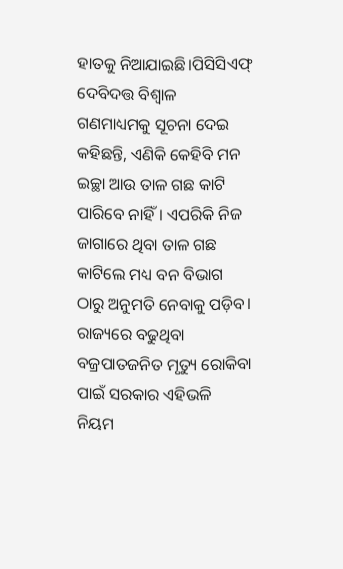ହାତକୁ ନିଆଯାଇଛି।ପିସିସିଏଫ୍‌ ଦେବିଦତ୍ତ ବିଶ୍ବାଳ ଗଣମାଧ୍ୟମକୁ ସୂଚନା ଦେଇ କହିଛନ୍ତି, ଏଣିକି କେହିବି ମନ ଇଚ୍ଛା ଆଉ ତାଳ ଗଛ କାଟି ପାରିବେ ନାହିଁ। ଏପରିକି ନିଜ ଜାଗାରେ ଥିବା ତାଳ ଗଛ କାଟିଲେ ମଧ୍ୟ ବନ ବିଭାଗ ଠାରୁ ଅନୁମତି ନେବାକୁ ପଡ଼ିବ। ରାଜ୍ୟରେ ବଢୁଥିବା ବଜ୍ରପାତଜନିତ ମୃତ୍ୟୁ ରୋକିବା ପାଇଁ ସରକାର ଏହିଭଳି  ନିୟମ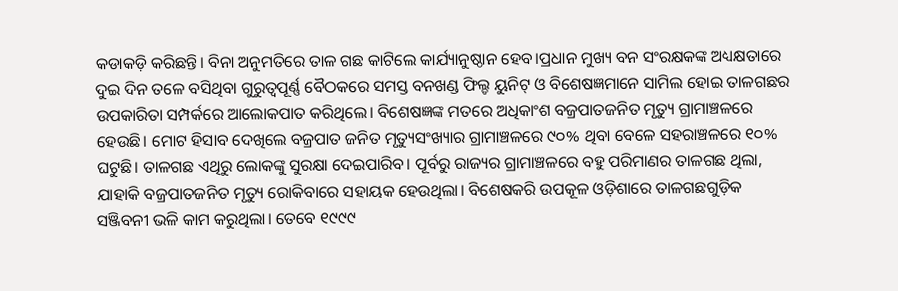କଡାକଡ଼ି କରିଛନ୍ତି। ବିନା ଅନୁମତିରେ ତାଳ ଗଛ କାଟିଲେ କାର୍ଯ୍ୟାନୁଷ୍ଠାନ ହେବ।ପ୍ରଧାନ ମୁଖ୍ୟ ବନ ସଂରକ୍ଷକଙ୍କ ଅଧ୍ୟକ୍ଷତାରେ ଦୁଇ ଦିନ ତଳେ ବସିଥିବା ଗୁରୁତ୍ବପୂର୍ଣ୍ଣ ବୈଠକରେ ସମସ୍ତ ବନଖଣ୍ଡ ଫିଲ୍ଡ ୟୁନିଟ୍‌ ଓ ବିଶେଷଜ୍ଞମାନେ ସାମିଲ ହୋଇ ତାଳଗଛର ଉପକାରିତା ସମ୍ପର୍କରେ ଆଲୋକପାତ କରିଥିଲେ। ବିଶେଷଜ୍ଞଙ୍କ ମତରେ ଅଧିକାଂଶ ବଜ୍ରପାତଜନିତ ମୃତ୍ୟୁ ଗ୍ରାମାଞ୍ଚଳରେ ହେଉଛି। ମୋଟ ହିସାବ ଦେଖିଲେ ବଜ୍ରପାତ ଜନିତ ମୃତ୍ୟୁସଂଖ୍ୟାର ଗ୍ରାମାଞ୍ଚଳରେ ୯୦% ଥିବା ବେଳେ ସହରାଞ୍ଚଳରେ ୧୦% ଘଟୁଛି। ତାଳଗଛ ଏଥିରୁ ଲୋକଙ୍କୁ ସୁରକ୍ଷା ଦେଇପାରିବ। ପୂର୍ବରୁ ରାଜ୍ୟର ଗ୍ରାମାଞ୍ଚଳରେ ବହୁ ପରିମାଣର ତାଳଗଛ ଥିଲା, ଯାହାକି ବଜ୍ରପାତଜନିତ ମୃତ୍ୟୁ ରୋକିବାରେ ସହାୟକ ହେଉଥିଲା। ବିଶେଷକରି ଉପକୂଳ ଓଡ଼ିଶାରେ ତାଳଗଛଗୁଡ଼ିକ ସଞ୍ଜିବନୀ ଭଳି କାମ କରୁଥିଲା। ତେବେ ୧୯୯୯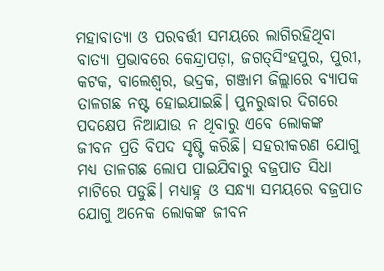ମହାବାତ୍ୟା ଓ ପରବର୍ତ୍ତୀ ସମୟରେ ଲାଗିରହିଥିବା ବାତ୍ୟା ପ୍ରଭାବରେ କେନ୍ଦ୍ରାପଡ଼ା, ଜଗତ୍‌ସିଂହପୁର, ପୁରୀ, କଟକ, ବାଲେଶ୍ବର, ଭଦ୍ରକ, ଗଞ୍ଜାମ ଜିଲ୍ଲାରେ ବ୍ୟାପକ ତାଳଗଛ ନଷ୍ଟ ହୋଇଯାଇଛି। ପୁନରୁଦ୍ଧାର ଦିଗରେ ପଦକ୍ଷେପ ନିଆଯାଉ ନ ଥିବାରୁ ଏବେ ଲୋକଙ୍କ ଜୀବନ ପ୍ରତି ବିପଦ ସୃଷ୍ଟି କରିଛି। ସହରୀକରଣ ଯୋଗୁ ମଧ୍ୟ ତାଳଗଛ ଲୋପ ପାଇଯିବାରୁ ବଜ୍ରପାତ ସିଧା ମାଟିରେ ପଡୁଛି। ମଧ୍ୟାହ୍ନ ଓ ସନ୍ଧ୍ୟା ସମୟରେ ବଜ୍ରପାତ ଯୋଗୁ ଅନେକ ଲୋକଙ୍କ ଜୀବନ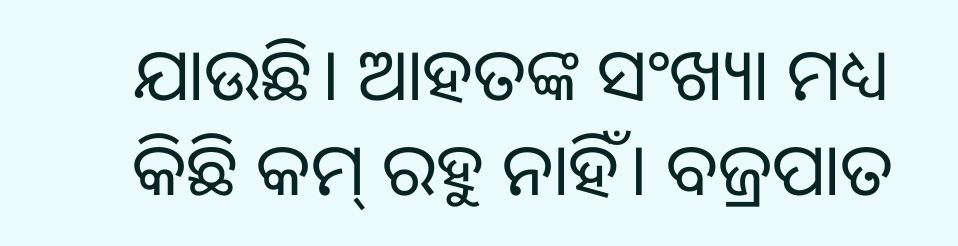ଯାଉଛି। ଆହତଙ୍କ ସଂଖ୍ୟା ମଧ୍ୟ କିଛି କମ୍‌ ରହୁ ନାହିଁ। ବଜ୍ରପାତ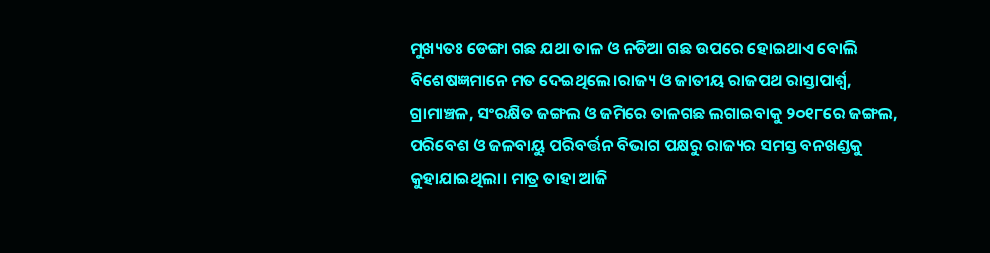ମୁଖ୍ୟତଃ ଡେଙ୍ଗା ଗଛ ଯଥା ତାଳ ଓ ନଡିଆ ଗଛ ଉପରେ ହୋଇଥାଏ ବୋଲି ବିଶେଷଜ୍ଞମାନେ ମତ ଦେଇଥିଲେ।ରାଜ୍ୟ ଓ ଜାତୀୟ ରାଜପଥ ରାସ୍ତାପାର୍ଶ୍ବ, ଗ୍ରାମାଞ୍ଚଳ, ସଂରକ୍ଷିତ ଜଙ୍ଗଲ ଓ ଜମିରେ ତାଳଗଛ ଲଗାଇବାକୁ ୨୦୧୮ରେ ଜଙ୍ଗଲ, ପରିବେଶ ଓ ଜଳବାୟୁ ପରିବର୍ତ୍ତନ ବିଭାଗ ପକ୍ଷରୁ ରାଜ୍ୟର ସମସ୍ତ ବନଖଣ୍ଡକୁ କୁହାଯାଇଥିଲା। ମାତ୍ର ତାହା ଆଜି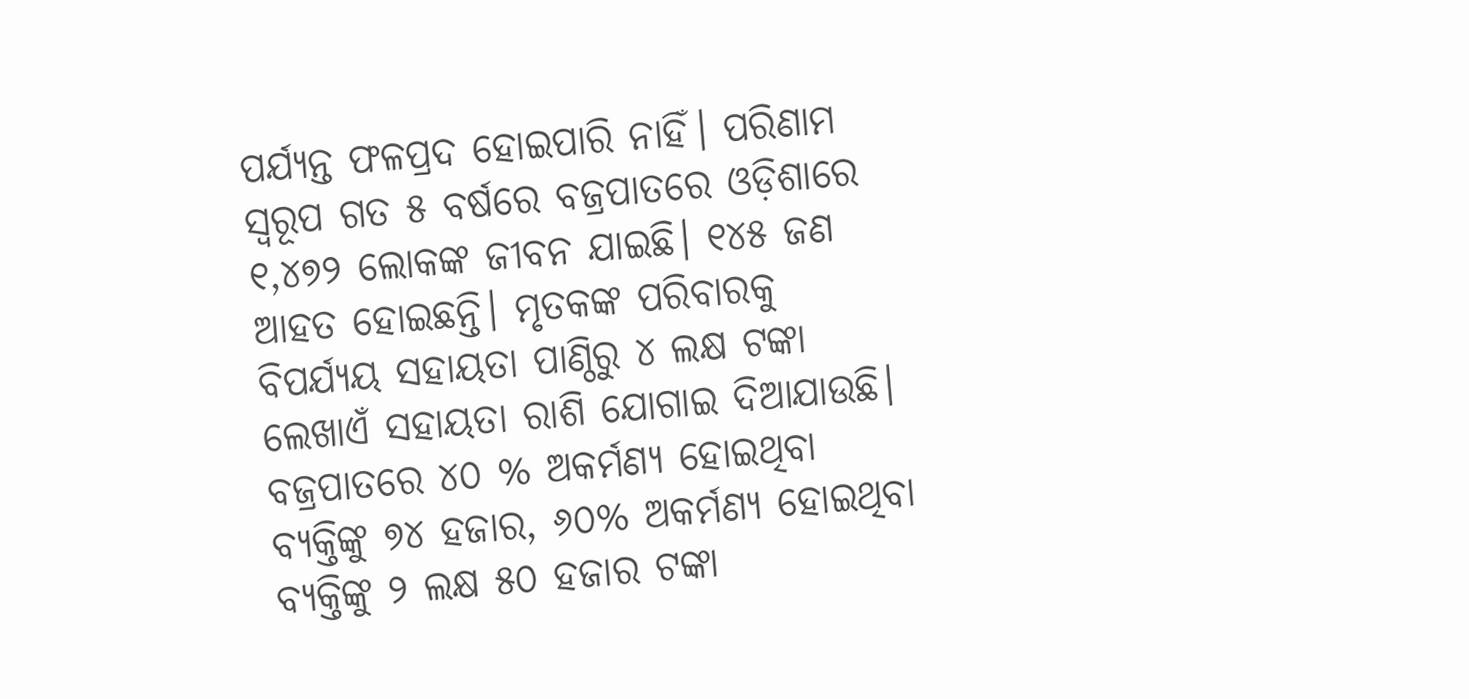ପର୍ଯ୍ୟନ୍ତ ଫଳପ୍ରଦ ହୋଇପାରି ନାହିଁ। ପରିଣାମ ସ୍ବରୂପ ଗତ ୫ ବର୍ଷରେ ବଜ୍ରପାତରେ ଓଡ଼ିଶାରେ ୧,୪୭୨ ଲୋକଙ୍କ ଜୀବନ ଯାଇଛି। ୧୪୫ ଜଣ ଆହତ ହୋଇଛନ୍ତି। ମୃତକଙ୍କ ପରିବାରକୁ ବିପର୍ଯ୍ୟୟ ସହାୟତା ପାଣ୍ଠିରୁ ୪ ଲକ୍ଷ ଟଙ୍କା ଲେଖାଏଁ ସହାୟତା ରାଶି ଯୋଗାଇ ଦିଆଯାଉଛି। ବଜ୍ରପାତରେ ୪୦ % ଅକର୍ମଣ୍ୟ ହୋଇଥିବା ବ୍ୟକ୍ତିଙ୍କୁ ୭୪ ହଜାର, ୬୦% ଅକର୍ମଣ୍ୟ ହୋଇଥିବା ବ୍ୟକ୍ତିଙ୍କୁ ୨ ଲକ୍ଷ ୫୦ ହଜାର ଟଙ୍କା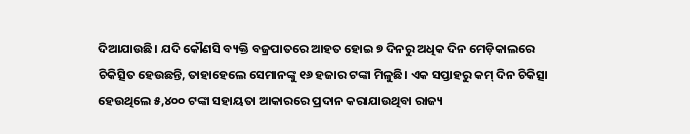ଦିଆଯାଉଛି। ଯଦି କୌଣସି ବ୍ୟକ୍ତି ବଜ୍ରପାତରେ ଆହତ ହୋଇ ୭ ଦିନରୁ ଅଧିକ ଦିନ ମେଡ଼ିକାଲରେ ଚିକିତ୍ସିତ ହେଉଛନ୍ତି, ତାହାହେଲେ ସେମାନଙ୍କୁ ୧୬ ହଜାର ଟଙ୍କା ମିଳୁଛି। ଏକ ସପ୍ତାହରୁ କମ୍‌ ଦିନ ଚିକିତ୍ସା ହେଉଥିଲେ ୫,୪୦୦ ଟଙ୍କା ସହାୟତା ଆକାରରେ ପ୍ରଦାନ କରାଯାଉଥିବା ରାଜ୍ୟ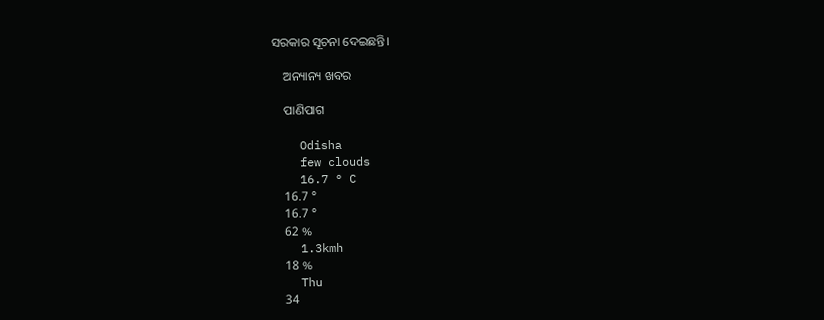ସରକାର ସୂଚନା ଦେଇଛନ୍ତି।

    ଅନ୍ୟାନ୍ୟ ଖବର

    ପାଣିପାଗ

    Odisha
    few clouds
    16.7 ° C
    16.7 °
    16.7 °
    62 %
    1.3kmh
    18 %
    Thu
    34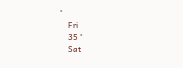°
    Fri
    35 °
    Sat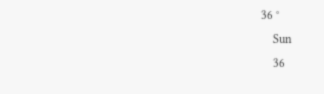36 °
    Sun
    36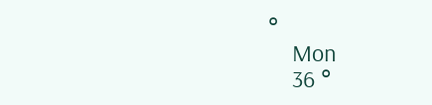°
    Mon
    36 °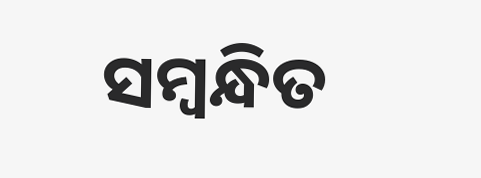ସମ୍ବନ୍ଧିତ